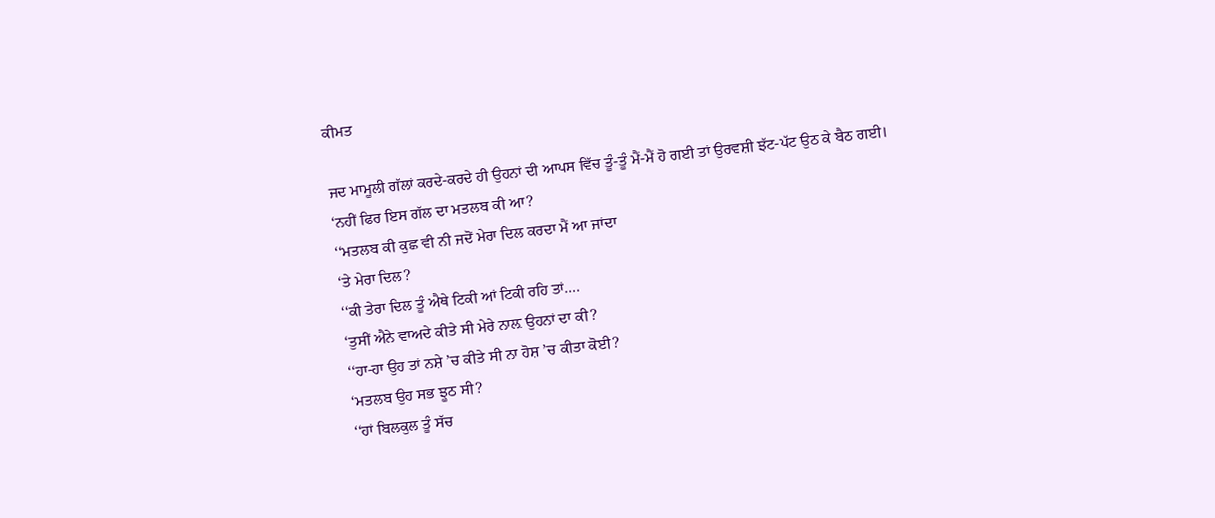ਕੀਮਤ

ਜਦ ਮਾਮੂਲੀ ਗੱਲਾਂ ਕਰਦੇ-ਕਰਦੇ ਹੀ ਉਹਨਾਂ ਦੀ ਆਪਸ ਵਿੱਚ ਤੂੰ-ਤੂੰ ਮੈਂ-ਮੈਂ ਹੋ ਗਈ ਤਾਂ ਉਰਵਸ਼ੀ ਝੱਟ-ਪੱਟ ਉਠ ਕੇ ਬੈਠ ਗਈ।
‘ਨਹੀਂ ਫਿਰ ਇਸ ਗੱਲ ਦਾ ਮਤਲਬ ਕੀ ਆ?
‘‘ਮਤਲਬ ਕੀ ਕੁਛ ਵੀ ਨੀ ਜਦੋਂ ਮੇਰਾ ਦਿਲ ਕਰਦਾ ਮੈਂ ਆ ਜਾਂਦਾ
‘ਤੇ ਮੇਰਾ ਦਿਲ?
‘‘ਕੀ ਤੇਰਾ ਦਿਲ ਤੂੰ ਐਥੇ ਟਿਕੀ ਆਂ ਟਿਕੀ ਰਹਿ ਤਾਂ….
‘ਤੁਸੀਂ ਐਨੇ ਵਾਅਦੇ ਕੀਤੇ ਸੀ ਮੇਰੇ ਨਾਲ਼ ਉਹਨਾਂ ਦਾ ਕੀ?
‘‘ਹਾ-ਹਾ ਉਹ ਤਾਂ ਨਸ਼ੇ ’ਚ ਕੀਤੇ ਸੀ ਨਾ ਹੋਸ਼ ’ਚ ਕੀਤਾ ਕੋਈ?
‘ਮਤਲਬ ਉਹ ਸਭ ਝੂਠ ਸੀ?
‘‘ਹਾਂ ਬਿਲਕੁਲ ਤੂੰ ਸੱਚ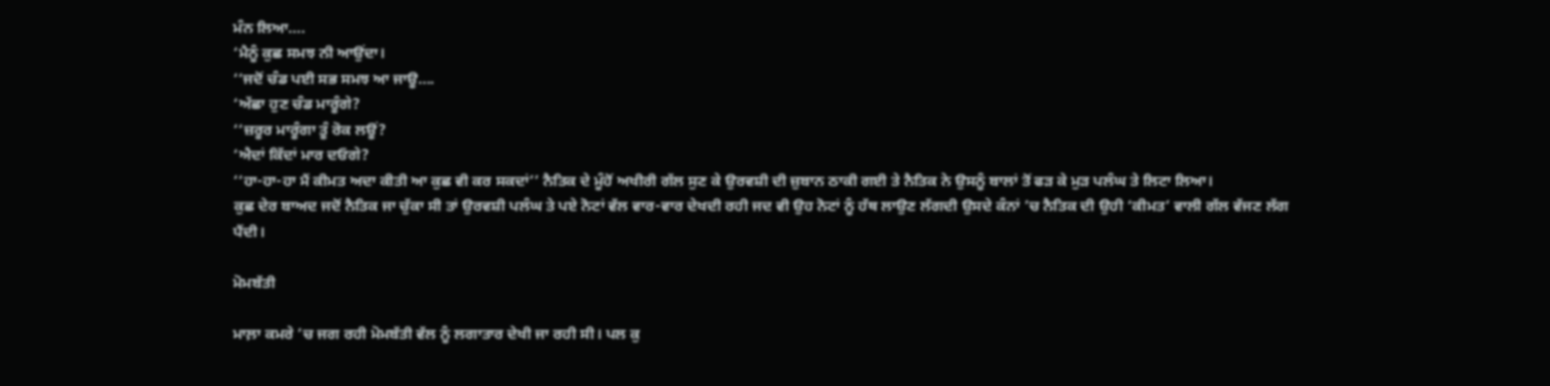ਮੰਨ ਲਿਆ….
‘ਮੈਨੂੰ ਕੁਛ ਸਮਝ ਨੀ ਆਉਂਦਾ।
‘‘ਜਦੋਂ ਚੰਡ ਪਈ ਸਭ ਸਮਝ ਆ ਜਾਊ….
‘ਅੱਛਾ ਹੁਣ ਚੰਡ ਮਾਰੂੰਗੇ?
‘‘ਜ਼ਰੂਰ ਮਾਰੂੰਗਾ ਤੂੰ ਰੋਕ ਲਊਂ?
‘ਐਦਾਂ ਕਿੱਦਾਂ ਮਾਰ ਦਓਗੇ?
‘‘ਹਾ-ਹਾ-ਹਾ ਮੈਂ ਕੀਮਤ ਅਦਾ ਕੀਤੀ ਆ ਕੁਛ ਵੀ ਕਰ ਸਕਦਾਂ’’ ਨੈਤਿਕ ਦੇ ਮੂੰਹੋਂ ਅਖੀਰੀ ਗੱਲ ਸੁਣ ਕੇ ਉਰਵਸ਼ੀ ਦੀ ਜ਼ੁਬਾਨ ਠਾਕੀ ਗਈ ਤੇ ਨੈਤਿਕ ਨੇ ਉਸਨੂੰ ਬਾਲਾਂ ਤੋਂ ਫੜ ਕੇ ਮੁੜ ਪਲੰਘ ਤੇ ਲਿਟਾ ਲਿਆ।
ਕੁਛ ਦੇਰ ਬਾਅਦ ਜਦੋਂ ਨੈਤਿਕ ਜਾ ਚੁੱਕਾ ਸੀ ਤਾਂ ਉਰਵਸ਼ੀ ਪਲੰਘ ਤੇ ਪਏ ਨੋਟਾਂ ਵੱਲ ਵਾਰ-ਵਾਰ ਦੇਖਦੀ ਰਹੀ ਜਦ ਵੀ ਉਹ ਨੋਟਾਂ ਨੂੰ ਹੱਥ ਲਾਉਣ ਲੱਗਦੀ ਉਸਦੇ ਕੰਨਾਂ ’ਚ ਨੈਤਿਕ ਦੀ ਉਹੀ ‘ਕੀਮਤ’ ਵਾਲੀ ਗੱਲ ਵੱਜਣ ਲੱਗ ਪੈਂਦੀ।

ਮੋਮਬੱਤੀ

ਮਾਲ਼ਾ ਕਮਰੇ ’ਚ ਜਗ ਰਹੀ ਮੋਮਬੱਤੀ ਵੱਲ ਨੂੰ ਲਗਾਤਾਰ ਦੇਖੀ ਜਾ ਰਹੀ ਸੀ। ਪਲ ਕੁ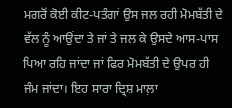ਮਗਰੋਂ ਕੋਈ ਕੀਟ-ਪਤੰਗਾਂ ਉਸ ਜਲ ਰਹੀ ਮੋਮਬੱਤੀ ਦੇ ਵੱਲ ਨੂੰ ਆਉਂਦਾ ਤੇ ਜਾਂ ਤੇ ਜਲ ਕੇ ਉਸਦੇ ਆਸ-ਪਾਸ ਪਿਆ ਰਹਿ ਜਾਂਦਾ ਜਾਂ ਫਿਰ ਮੋਮਬੱਤੀ ਦੇ ਉਪਰ ਹੀ ਜੰਮ ਜਾਂਦਾ। ਇਹ ਸਾਰਾ ਦ੍ਰਿਸ਼ ਮਾਲ਼ਾ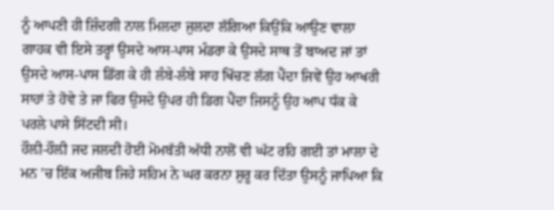ਨੂੰ ਆਪਣੀ ਹੀ ਜ਼ਿੰਦਗੀ ਨਾਲ ਮਿਲਦਾ ਜੁਲਦਾ ਲੱਗਿਆ ਕਿਉਂਕਿ ਆਉਣ ਵਾਲਾ ਗਾਹਕ ਵੀ ਇਸੇ ਤਰ੍ਹਾਂ ਉਸਦੇ ਆਸ-ਪਾਸ ਮੰਡਰਾ ਕੇ ਉਸਦੇ ਸਾਥ ਤੋਂ ਬਾਅਦ ਜਾਂ ਤਾਂ ਉਸਦੇ ਆਸ-ਪਾਸ ਡਿੱਗ ਕੇ ਹੀ ਲੰਬੇ-ਲੰਬੇ ਸਾਹ ਖਿੱਚਣ ਲੱਗ ਪੈਂਦਾ ਜਿਵੇਂ ਉਹ ਆਖਰੀ ਸਾਹਾਂ ਤੇ ਹੋਵੇ ਤੇ ਜਾ ਫਿਰ ਉਸਦੇ ਉਪਰ ਹੀ ਡਿਗ ਪੈਂਦਾ ਜਿਸਨੂੰ ਉਹ ਆਪ ਧੱਕ ਕੇ ਪਰਲੇ ਪਾਸੇ ਸਿੱਟਦੀ ਸੀ।
ਹੌਲ਼ੀ-ਹੌਲ਼ੀ ਜਦ ਜਲਦੀ ਹੋਈ ਮੋਮਬੱਤੀ ਅੱਧੀ ਨਾਲੋਂ ਵੀ ਘੱਟ ਰਹਿ ਗਈ ਤਾਂ ਮਾਲਾ ਦੇ ਮਨ ’ਚ ਇੱਕ ਅਜੀਬ ਜਿਹੇ ਸਹਿਮ ਨੇ ਘਰ ਕਰਨਾ ਸ਼ੁਰੂ ਕਰ ਦਿੱਤਾ ਉਸਨੂੰ ਜਾਪਿਆ ਕਿ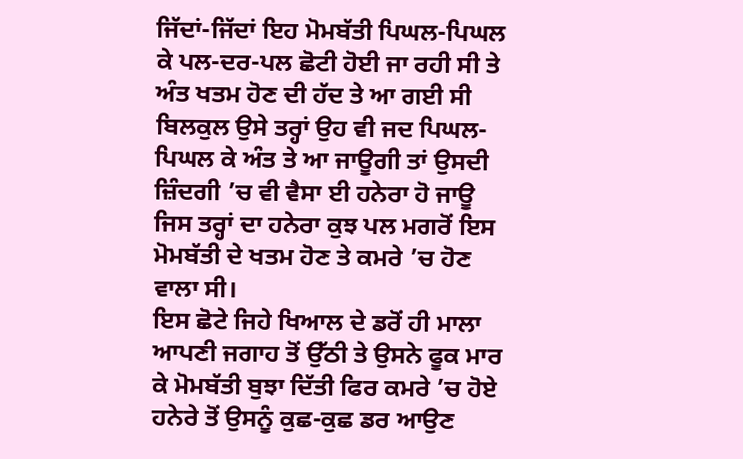ਜਿੱਦਾਂ-ਜਿੱਦਾਂ ਇਹ ਮੋਮਬੱਤੀ ਪਿਘਲ-ਪਿਘਲ ਕੇ ਪਲ-ਦਰ-ਪਲ ਛੋਟੀ ਹੋਈ ਜਾ ਰਹੀ ਸੀ ਤੇ ਅੰਤ ਖਤਮ ਹੋਣ ਦੀ ਹੱਦ ਤੇ ਆ ਗਈ ਸੀ ਬਿਲਕੁਲ ਉਸੇ ਤਰ੍ਹਾਂ ਉਹ ਵੀ ਜਦ ਪਿਘਲ-ਪਿਘਲ ਕੇ ਅੰਤ ਤੇ ਆ ਜਾਊਗੀ ਤਾਂ ਉਸਦੀ ਜ਼ਿੰਦਗੀ ’ਚ ਵੀ ਵੈਸਾ ਈ ਹਨੇਰਾ ਹੋ ਜਾਊ ਜਿਸ ਤਰ੍ਹਾਂ ਦਾ ਹਨੇਰਾ ਕੁਝ ਪਲ ਮਗਰੋਂ ਇਸ ਮੋਮਬੱਤੀ ਦੇ ਖਤਮ ਹੋਣ ਤੇ ਕਮਰੇ ’ਚ ਹੋਣ ਵਾਲਾ ਸੀ।
ਇਸ ਛੋਟੇ ਜਿਹੇ ਖਿਆਲ ਦੇ ਡਰੋਂ ਹੀ ਮਾਲਾ ਆਪਣੀ ਜਗਾਹ ਤੋਂ ਉੱਠੀ ਤੇ ਉਸਨੇ ਫੂਕ ਮਾਰ ਕੇ ਮੋਮਬੱਤੀ ਬੁਝਾ ਦਿੱਤੀ ਫਿਰ ਕਮਰੇ ’ਚ ਹੋਏ ਹਨੇਰੇ ਤੋਂ ਉਸਨੂੰ ਕੁਛ-ਕੁਛ ਡਰ ਆਉਣ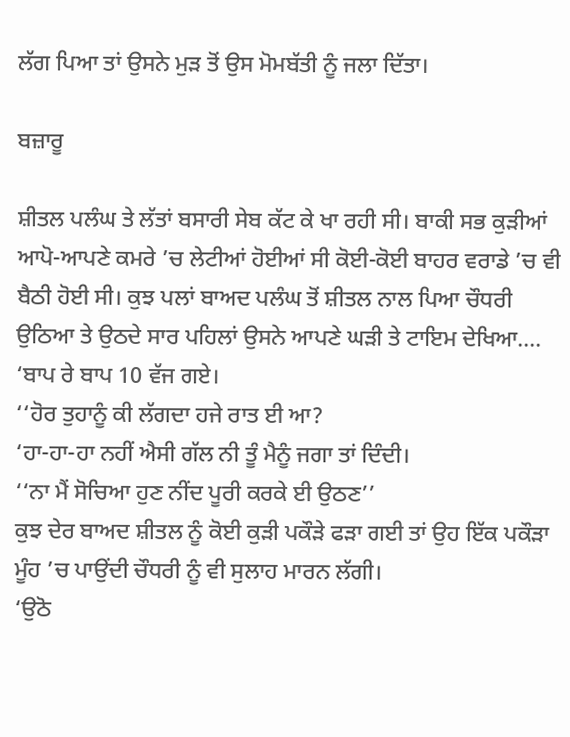ਲੱਗ ਪਿਆ ਤਾਂ ਉਸਨੇ ਮੁੜ ਤੋਂ ਉਸ ਮੋਮਬੱਤੀ ਨੂੰ ਜਲਾ ਦਿੱਤਾ।

ਬਜ਼ਾਰੂ

ਸ਼ੀਤਲ ਪਲੰਘ ਤੇ ਲੱਤਾਂ ਬਸਾਰੀ ਸੇਬ ਕੱਟ ਕੇ ਖਾ ਰਹੀ ਸੀ। ਬਾਕੀ ਸਭ ਕੁੜੀਆਂ ਆਪੋ-ਆਪਣੇ ਕਮਰੇ ’ਚ ਲੇਟੀਆਂ ਹੋਈਆਂ ਸੀ ਕੋਈ-ਕੋਈ ਬਾਹਰ ਵਰਾਡੇ ’ਚ ਵੀ ਬੈਠੀ ਹੋਈ ਸੀ। ਕੁਝ ਪਲਾਂ ਬਾਅਦ ਪਲੰਘ ਤੋਂ ਸ਼ੀਤਲ ਨਾਲ ਪਿਆ ਚੌਧਰੀ ਉਠਿਆ ਤੇ ਉਠਦੇ ਸਾਰ ਪਹਿਲਾਂ ਉਸਨੇ ਆਪਣੇ ਘੜੀ ਤੇ ਟਾਇਮ ਦੇਖਿਆ….
‘ਬਾਪ ਰੇ ਬਾਪ 10 ਵੱਜ ਗਏ।
‘‘ਹੋਰ ਤੁਹਾਨੂੰ ਕੀ ਲੱਗਦਾ ਹਜੇ ਰਾਤ ਈ ਆ?
‘ਹਾ-ਹਾ-ਹਾ ਨਹੀਂ ਐਸੀ ਗੱਲ ਨੀ ਤੂੰ ਮੈਨੂੰ ਜਗਾ ਤਾਂ ਦਿੰਦੀ।
‘‘ਨਾ ਮੈਂ ਸੋਚਿਆ ਹੁਣ ਨੀਂਦ ਪੂਰੀ ਕਰਕੇ ਈ ਉਠਣ’’
ਕੁਝ ਦੇਰ ਬਾਅਦ ਸ਼ੀਤਲ ਨੂੰ ਕੋਈ ਕੁੜੀ ਪਕੌੜੇ ਫੜਾ ਗਈ ਤਾਂ ਉਹ ਇੱਕ ਪਕੌੜਾ ਮੂੰਹ ’ਚ ਪਾਉਂਦੀ ਚੌਧਰੀ ਨੂੰ ਵੀ ਸੁਲਾਹ ਮਾਰਨ ਲੱਗੀ।
‘ਉਠੋ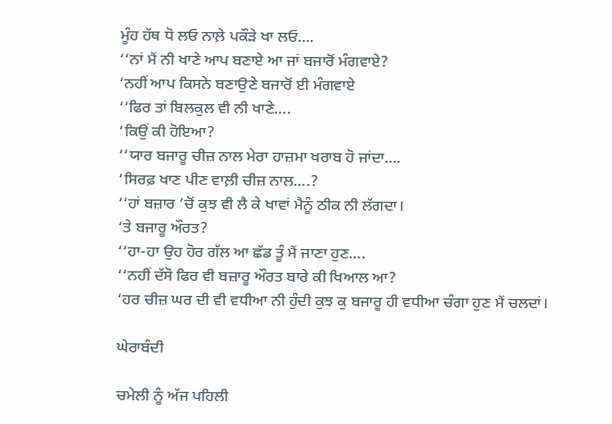ਮੂੰਹ ਹੱਥ ਧੋ ਲਓ ਨਾਲ਼ੇ ਪਕੌੜੇ ਖਾ ਲਓ….
‘‘ਨਾਂ ਮੈਂ ਨੀ ਖਾਣੇ ਆਪ ਬਣਾਏ ਆ ਜਾਂ ਬਜਾਰੋਂ ਮੰਗਵਾਏ?
‘ਨਹੀਂ ਆਪ ਕਿਸਨੇ ਬਣਾਉਣੇ ਬਜਾਰੋਂ ਈ ਮੰਗਵਾਏ
‘‘ਫਿਰ ਤਾਂ ਬਿਲਕੁਲ ਵੀ ਨੀ ਖਾਣੇ….
‘ਕਿਉਂ ਕੀ ਹੋਇਆ?
‘‘ਯਾਰ ਬਜਾਰੂ ਚੀਜ਼ ਨਾਲ ਮੇਰਾ ਹਾਜ਼ਮਾ ਖਰਾਬ ਹੋ ਜਾਂਦਾ….
‘ਸਿਰਫ਼ ਖਾਣ ਪੀਣ ਵਾਲ਼ੀ ਚੀਜ਼ ਨਾਲ….?
‘‘ਹਾਂ ਬਜ਼ਾਰ ’ਚੋਂ ਕੁਝ ਵੀ ਲੈ ਕੇ ਖਾਵਾਂ ਮੈਨੂੰ ਠੀਕ ਨੀ ਲੱਗਦਾ।
‘ਤੇ ਬਜਾਰੂ ਔਰਤ?
‘‘ਹਾ-ਹਾ ਉਹ ਹੋਰ ਗੱਲ ਆ ਛੱਡ ਤੂੰ ਮੈਂ ਜਾਣਾ ਹੁਣ….
‘‘ਨਹੀਂ ਦੱਸੋ ਫਿਰ ਵੀ ਬਜ਼ਾਰੂ ਔਰਤ ਬਾਰੇ ਕੀ ਖਿਆਲ ਆ?
‘ਹਰ ਚੀਜ਼ ਘਰ ਦੀ ਵੀ ਵਧੀਆ ਨੀ ਹੁੰਦੀ ਕੁਝ ਕੁ ਬਜਾਰੂ ਹੀ ਵਧੀਆ ਚੰਗਾ ਹੁਣ ਮੈਂ ਚਲਦਾਂ।

ਘੇਰਾਬੰਦੀ

ਚਮੇਲੀ ਨੂੰ ਅੱਜ ਪਹਿਲੀ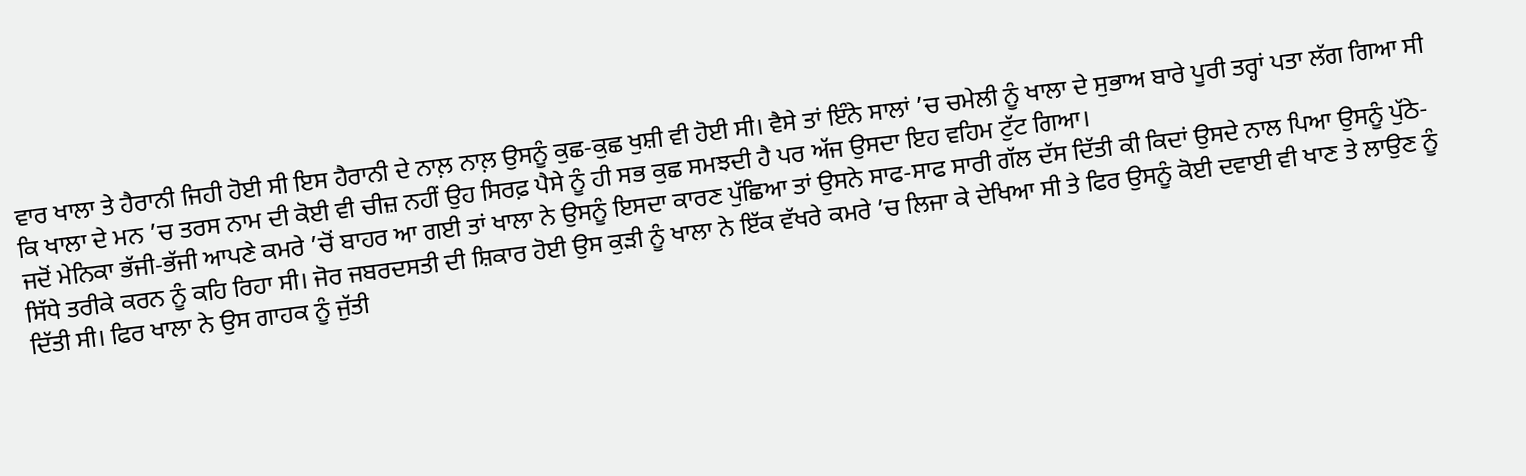ਵਾਰ ਖਾਲਾ ਤੇ ਹੈਰਾਨੀ ਜਿਹੀ ਹੋਈ ਸੀ ਇਸ ਹੈਰਾਨੀ ਦੇ ਨਾਲ਼ ਨਾਲ਼ ਉਸਨੂੰ ਕੁਛ-ਕੁਛ ਖੁਸ਼ੀ ਵੀ ਹੋਈ ਸੀ। ਵੈਸੇ ਤਾਂ ਇੰਨੇ ਸਾਲਾਂ ’ਚ ਚਮੇਲੀ ਨੂੰ ਖਾਲਾ ਦੇ ਸੁਭਾਅ ਬਾਰੇ ਪੂਰੀ ਤਰ੍ਹਾਂ ਪਤਾ ਲੱਗ ਗਿਆ ਸੀ ਕਿ ਖਾਲਾ ਦੇ ਮਨ ’ਚ ਤਰਸ ਨਾਮ ਦੀ ਕੋਈ ਵੀ ਚੀਜ਼ ਨਹੀਂ ਉਹ ਸਿਰਫ਼ ਪੈਸੇ ਨੂੰ ਹੀ ਸਭ ਕੁਛ ਸਮਝਦੀ ਹੈ ਪਰ ਅੱਜ ਉਸਦਾ ਇਹ ਵਹਿਮ ਟੁੱਟ ਗਿਆ।
ਜਦੋਂ ਮੇਨਿਕਾ ਭੱਜੀ-ਭੱਜੀ ਆਪਣੇ ਕਮਰੇ ’ਚੋਂ ਬਾਹਰ ਆ ਗਈ ਤਾਂ ਖਾਲਾ ਨੇ ਉਸਨੂੰ ਇਸਦਾ ਕਾਰਣ ਪੁੱਛਿਆ ਤਾਂ ਉਸਨੇ ਸਾਫ-ਸਾਫ ਸਾਰੀ ਗੱਲ ਦੱਸ ਦਿੱਤੀ ਕੀ ਕਿਦਾਂ ਉਸਦੇ ਨਾਲ ਪਿਆ ਉਸਨੂੰ ਪੁੱਠੇ-ਸਿੱਧੇ ਤਰੀਕੇ ਕਰਨ ਨੂੰ ਕਹਿ ਰਿਹਾ ਸੀ। ਜੋਰ ਜਬਰਦਸਤੀ ਦੀ ਸ਼ਿਕਾਰ ਹੋਈ ਉਸ ਕੁੜੀ ਨੂੰ ਖਾਲਾ ਨੇ ਇੱਕ ਵੱਖਰੇ ਕਮਰੇ ’ਚ ਲਿਜਾ ਕੇ ਦੇਖਿਆ ਸੀ ਤੇ ਫਿਰ ਉਸਨੂੰ ਕੋਈ ਦਵਾਈ ਵੀ ਖਾਣ ਤੇ ਲਾਉਣ ਨੂੰ ਦਿੱਤੀ ਸੀ। ਫਿਰ ਖਾਲਾ ਨੇ ਉਸ ਗਾਹਕ ਨੂੰ ਜੁੱਤੀ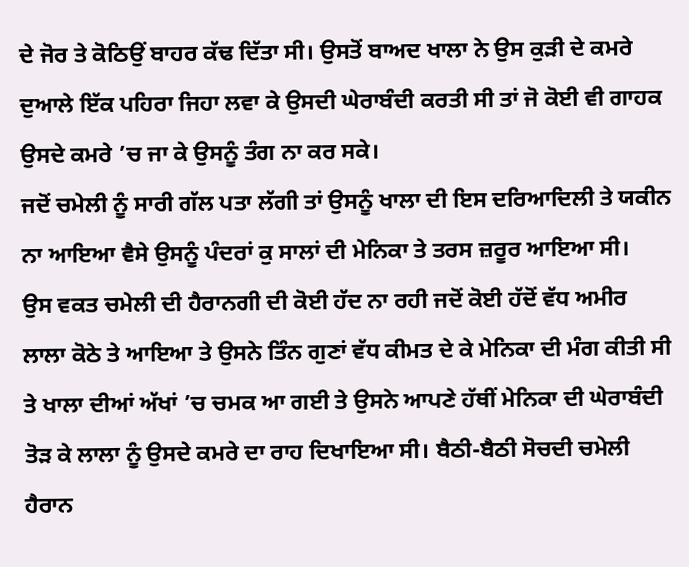ਦੇ ਜੋਰ ਤੇ ਕੋਠਿਉਂ ਬਾਹਰ ਕੱਢ ਦਿੱਤਾ ਸੀ। ਉਸਤੋਂ ਬਾਅਦ ਖਾਲਾ ਨੇ ਉਸ ਕੁੜੀ ਦੇ ਕਮਰੇ ਦੁਆਲੇ ਇੱਕ ਪਹਿਰਾ ਜਿਹਾ ਲਵਾ ਕੇ ਉਸਦੀ ਘੇਰਾਬੰਦੀ ਕਰਤੀ ਸੀ ਤਾਂ ਜੋ ਕੋਈ ਵੀ ਗਾਹਕ ਉਸਦੇ ਕਮਰੇ ’ਚ ਜਾ ਕੇ ਉਸਨੂੰ ਤੰਗ ਨਾ ਕਰ ਸਕੇ।
ਜਦੋਂ ਚਮੇਲੀ ਨੂੰ ਸਾਰੀ ਗੱਲ ਪਤਾ ਲੱਗੀ ਤਾਂ ਉਸਨੂੰ ਖਾਲਾ ਦੀ ਇਸ ਦਰਿਆਦਿਲੀ ਤੇ ਯਕੀਨ ਨਾ ਆਇਆ ਵੈਸੇ ਉਸਨੂੰ ਪੰਦਰਾਂ ਕੁ ਸਾਲਾਂ ਦੀ ਮੇਨਿਕਾ ਤੇ ਤਰਸ ਜ਼ਰੂਰ ਆਇਆ ਸੀ।
ਉਸ ਵਕਤ ਚਮੇਲੀ ਦੀ ਹੈਰਾਨਗੀ ਦੀ ਕੋਈ ਹੱਦ ਨਾ ਰਹੀ ਜਦੋਂ ਕੋਈ ਹੱਦੋਂ ਵੱਧ ਅਮੀਰ ਲਾਲਾ ਕੋਠੇ ਤੇ ਆਇਆ ਤੇ ਉਸਨੇ ਤਿੰਨ ਗੁਣਾਂ ਵੱਧ ਕੀਮਤ ਦੇ ਕੇ ਮੇਨਿਕਾ ਦੀ ਮੰਗ ਕੀਤੀ ਸੀ ਤੇ ਖਾਲਾ ਦੀਆਂ ਅੱਖਾਂ ’ਚ ਚਮਕ ਆ ਗਈ ਤੇ ਉਸਨੇ ਆਪਣੇ ਹੱਥੀਂ ਮੇਨਿਕਾ ਦੀ ਘੇਰਾਬੰਦੀ ਤੋੜ ਕੇ ਲਾਲਾ ਨੂੰ ਉਸਦੇ ਕਮਰੇ ਦਾ ਰਾਹ ਦਿਖਾਇਆ ਸੀ। ਬੈਠੀ-ਬੈਠੀ ਸੋਚਦੀ ਚਮੇਲੀ ਹੈਰਾਨ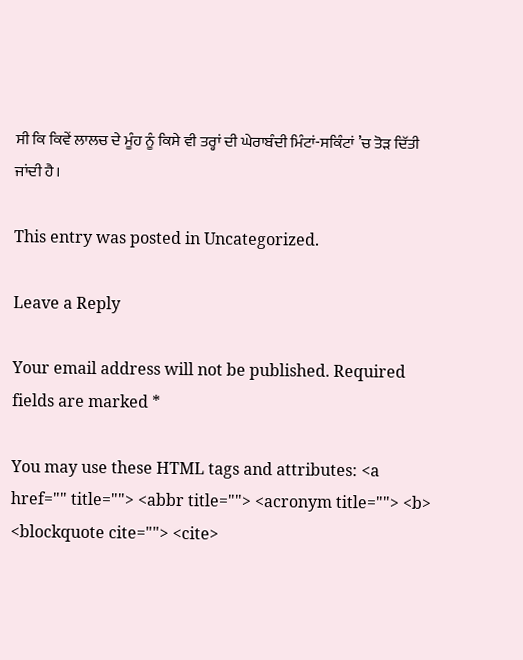ਸੀ ਕਿ ਕਿਵੇਂ ਲਾਲਚ ਦੇ ਮੂੰਹ ਨੂੰ ਕਿਸੇ ਵੀ ਤਰ੍ਹਾਂ ਦੀ ਘੇਰਾਬੰਦੀ ਮਿੰਟਾਂ-ਸਕਿੰਟਾਂ ’ਚ ਤੋੜ ਦਿੱਤੀ ਜਾਂਦੀ ਹੈ।

This entry was posted in Uncategorized.

Leave a Reply

Your email address will not be published. Required fields are marked *

You may use these HTML tags and attributes: <a href="" title=""> <abbr title=""> <acronym title=""> <b> <blockquote cite=""> <cite>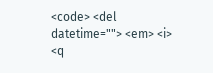<code> <del datetime=""> <em> <i> <q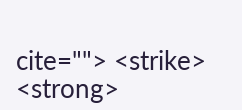cite=""> <strike> <strong>